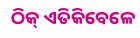ଠିକ୍ ଏତିକିବେଳେ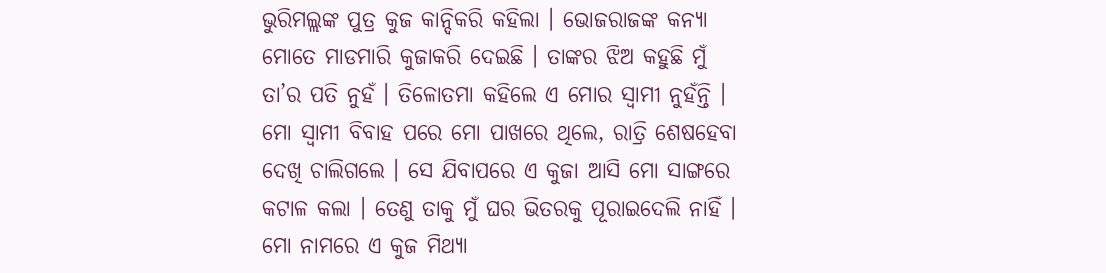ଭୁରିମଲ୍ଲଙ୍କ ପୁତ୍ର କୁଜ କାନ୍ଦିକରି କହିଲା । ଭୋଜରାଜଙ୍କ କନ୍ୟା ମୋତେ ମାଡମାରି କୁଜାକରି ଦେଇଛି । ତାଙ୍କର ଝିଅ କହୁଛି ମୁଁ ତା’ର ପତି ନୁହଁ । ତିଳୋତମା କହିଲେ ଏ ମୋର ସ୍ୱାମୀ ନୁହଁନ୍ତି । ମୋ ସ୍ୱାମୀ ବିବାହ ପରେ ମୋ ପାଖରେ ଥିଲେ, ରାତ୍ରି ଶେଷହେବା ଦେଖି ଚାଲିଗଲେ । ସେ ଯିବାପରେ ଏ କୁଜା ଆସି ମୋ ସାଙ୍ଗରେ କଟାଳ କଲା । ତେଣୁ ତାକୁ ମୁଁ ଘର ଭିତରକୁ ପୂରାଇଦେଲି ନାହିଁ । ମୋ ନାମରେ ଏ କୁଜ ମିଥ୍ୟା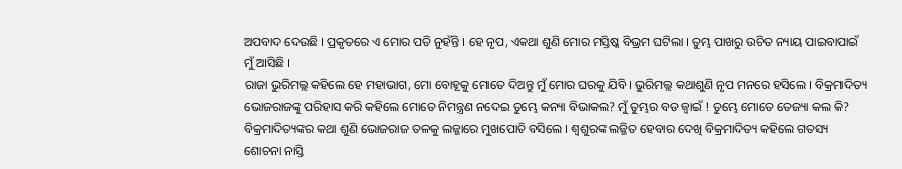ଅପବାଦ ଦେଉଛି । ପ୍ରକୃତରେ ଏ ମୋର ପତି ନୁହଁନ୍ତି । ହେ ନୃପ, ଏକଥା ଶୁଣି ମୋର ମସ୍ତିଷ୍କ ବିଭ୍ରମ ଘଟିଲା । ତୁମ୍ଭ ପାଖରୁ ଉଚିତ ନ୍ୟାୟ ପାଇବାପାଇଁ ମୁଁ ଆସିଛି ।
ରାଜା ଭୁରିମଲ୍ଲ କହିଲେ ହେ ମହାଭାଗ, ମୋ ବୋହୂକୁ ମୋତେ ଦିଅନ୍ତୁ ମୁଁ ମୋର ଘରକୁ ଯିବି । ଭୁରିମଲ୍ଲ କଥାଶୁଣି ନୃପ ମନରେ ହସିଲେ । ବିକ୍ରମାଦିତ୍ୟ ଭୋଜରାଜଙ୍କୁ ପରିହାସ କରି କହିଲେ ମୋତେ ନିମନ୍ତ୍ରଣ ନଦେଇ ତୁମ୍ଭେ କନ୍ୟା ବିଭାକଲ? ମୁଁ ତୁମ୍ଭର ବଡ ଜ୍ୱାଇଁ ! ତୁମ୍ଭେ ମୋତେ ତେଜ୍ୟା କଲ କି? ବିକ୍ରମାଦିତ୍ୟଙ୍କର କଥା ଶୁଣି ଭୋଜରାଜ ତଳକୁ ଲଜ୍ଜାରେ ମୁଖପୋତି ବସିଲେ । ଶ୍ୱଶୁରଙ୍କ ଲଜ୍ଜିତ ହେବାର ଦେଖି ବିକ୍ରମାଦିତ୍ୟ କହିଲେ ଗତସ୍ୟ ଶୋଚନା ନାସ୍ତି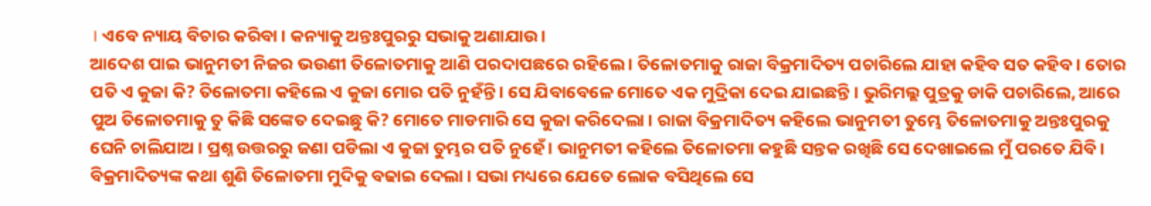। ଏବେ ନ୍ୟାୟ ବିଚାର କରିବା । କନ୍ୟାକୁ ଅନ୍ତଃପୁରରୁ ସଭାକୁ ଅଣାଯାଉ ।
ଆଦେଶ ପାଇ ଭାନୁମତୀ ନିଜର ଭଉଣୀ ତିଳୋତମାକୁ ଆଣି ପରଦାପଛରେ ରହିଲେ । ତିଳୋତମାକୁ ରାଜା ବିକ୍ରମାଦିତ୍ୟ ପଚାରିଲେ ଯାହା କହିବ ସତ କହିବ । ତୋର ପତି ଏ କୁଜା କି? ତିଳୋତମା କହିଲେ ଏ କୁଜା ମୋର ପତି ନୁହଁନ୍ତି । ସେ ଯିବାବେଳେ ମୋତେ ଏକ ମୁଦ୍ରିକା ଦେଇ ଯାଇଛନ୍ତି । ଭୁରିମଲ୍ଲ ପୁତ୍ରକୁ ଡାକି ପଚାରିଲେ, ଆରେ ପୁଅ ତିଳୋତମାକୁ ତୁ କିଛି ସଙ୍କେତ ଦେଇଛୁ କି? ମୋତେ ମାଡମାରି ସେ କୁଜା କରିଦେଲା । ରାଜା ବିକ୍ରମାଦିତ୍ୟ କହିଲେ ଭାନୁମତୀ ତୁମ୍ଭେ ତିଳୋତମାକୁ ଅନ୍ତଃପୁରକୁ ଘେନି ଚାଲିଯାଅ । ପ୍ରଶ୍ନ ଉତ୍ତରରୁ ଜଣା ପଡିଲା ଏ କୁଜା ତୁମ୍ଭର ପତି ନୁହେଁ । ଭାନୁମତୀ କହିଲେ ତିଳୋତମା କହୁଛି ସନ୍ତକ ରଖିଛି ସେ ଦେଖାଇଲେ ମୁଁ ପରତେ ଯିବି । ବିକ୍ରମାଦିତ୍ୟଙ୍କ କଥା ଶୁଣି ତିଳୋତମା ମୁଦିକୁ ବଢାଇ ଦେଲା । ସଭା ମଧ୍ୟରେ ଯେତେ ଲୋକ ବସିଥିଲେ ସେ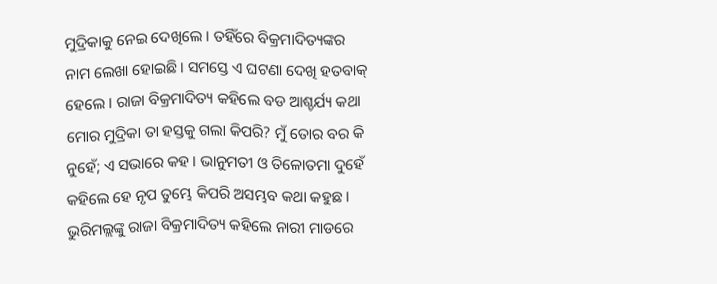ମୁଦ୍ରିକାକୁ ନେଇ ଦେଖିଲେ । ତହିଁରେ ବିକ୍ରମାଦିତ୍ୟଙ୍କର ନାମ ଲେଖା ହୋଇଛି । ସମସ୍ତେ ଏ ଘଟଣା ଦେଖି ହତବାକ୍ ହେଲେ । ରାଜା ବିକ୍ରମାଦିତ୍ୟ କହିଲେ ବଡ ଆଶ୍ଚର୍ଯ୍ୟ କଥା ମୋର ମୁଦ୍ରିକା ତା ହସ୍ତକୁ ଗଲା କିପରି? ମୁଁ ତୋର ବର କି ନୁହେଁ; ଏ ସଭାରେ କହ । ଭାନୁମତୀ ଓ ତିଳୋତମା ଦୁହେଁ କହିଲେ ହେ ନୃପ ତୁମ୍ଭେ କିପରି ଅସମ୍ଭବ କଥା କହୁଛ । ଭୁରିମଲ୍ଲଙ୍କୁ ରାଜା ବିକ୍ରମାଦିତ୍ୟ କହିଲେ ନାରୀ ମାଡରେ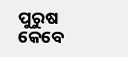ପୁରୁଷ କେବେ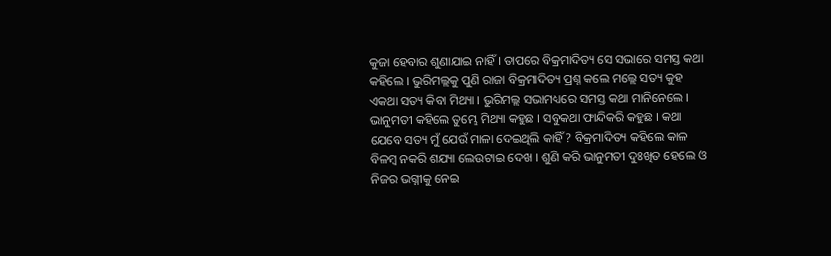କୁଜା ହେବାର ଶୁଣାଯାଇ ନାହିଁ । ତାପରେ ବିକ୍ରମାଦିତ୍ୟ ସେ ସଭାରେ ସମସ୍ତ କଥା କହିଲେ । ଭୁରିମଲ୍ଲକୁ ପୁଣି ରାଜା ବିକ୍ରମାଦିତ୍ୟ ପ୍ରଶ୍ନ କଲେ ମଲ୍ଲେ ସତ୍ୟ କୁହ ଏକଥା ସତ୍ୟ କିବା ମିଥ୍ୟା । ଭୁରିମଲ୍ଲ ସଭାମଧ୍ୟରେ ସମସ୍ତ କଥା ମାନିନେଲେ । ଭାନୁମତୀ କହିଲେ ତୁମ୍ଭେ ମିଥ୍ୟା କହୁଛ । ସବୁକଥା ଫାନ୍ଦିକରି କହୁଛ । କଥା ଯେବେ ସତ୍ୟ ମୁଁ ଯେଉଁ ମାଳା ଦେଇଥିଲି କାହିଁ? ବିକ୍ରମାଦିତ୍ୟ କହିଲେ କାଳ ବିଳମ୍ବ ନକରି ଶଯ୍ୟା ଲେଉଟାଇ ଦେଖ । ଶୁଣି କରି ଭାନୁମତୀ ଦୁଃଖିତ ହେଲେ ଓ ନିଜର ଭଗ୍ନୀକୁ ନେଇ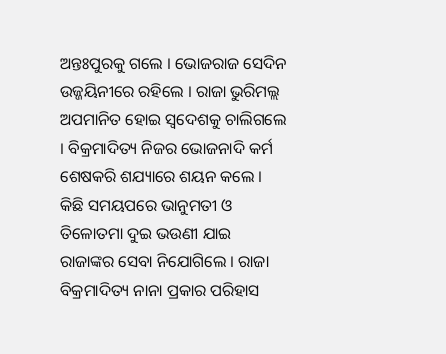ଅନ୍ତଃପୁରକୁ ଗଲେ । ଭୋଜରାଜ ସେଦିନ ଉଜ୍ଜୟିନୀରେ ରହିଲେ । ରାଜା ଭୁରିମଲ୍ଲ ଅପମାନିତ ହୋଇ ସ୍ୱଦେଶକୁ ଚାଲିଗଲେ । ବିକ୍ରମାଦିତ୍ୟ ନିଜର ଭୋଜନାଦି କର୍ମ ଶେଷକରି ଶଯ୍ୟାରେ ଶୟନ କଲେ ।
କିଛି ସମୟପରେ ଭାନୁମତୀ ଓ ତିଳୋତମା ଦୁଇ ଭଉଣୀ ଯାଇ ରାଜାଙ୍କର ସେବା ନିଯୋଗିଲେ । ରାଜା ବିକ୍ରମାଦିତ୍ୟ ନାନା ପ୍ରକାର ପରିହାସ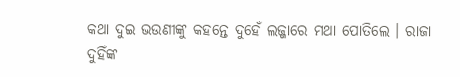କଥା ଦୁଇ ଭଉଣୀଙ୍କୁ କହନ୍ତେ ଦୁହେଁ ଲଜ୍ଜାରେ ମଥା ପୋତିଲେ । ରାଜା ଦୁହିଁଙ୍କ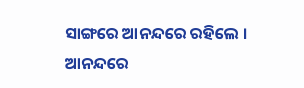ସାଙ୍ଗରେ ଆନନ୍ଦରେ ରହିଲେ । ଆନନ୍ଦରେ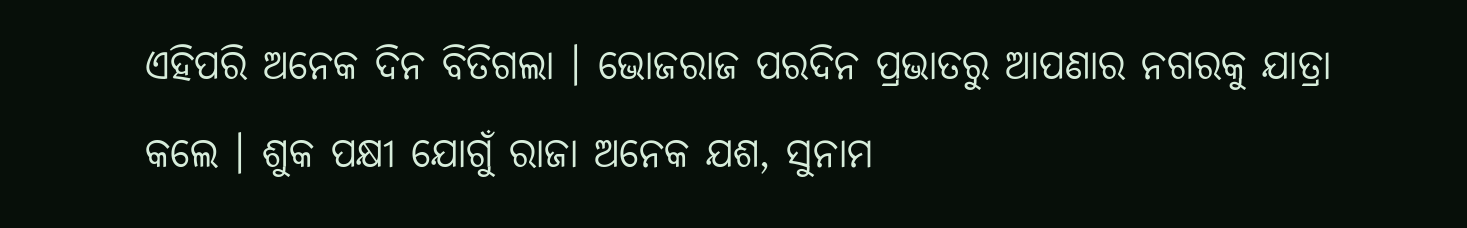ଏହିପରି ଅନେକ ଦିନ ବିତିଗଲା । ଭୋଜରାଜ ପରଦିନ ପ୍ରଭାତରୁ ଆପଣାର ନଗରକୁ ଯାତ୍ରା କଲେ । ଶୁକ ପକ୍ଷୀ ଯୋଗୁଁ ରାଜା ଅନେକ ଯଶ, ସୁନାମ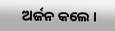ଅର୍ଜନ କଲେ ।